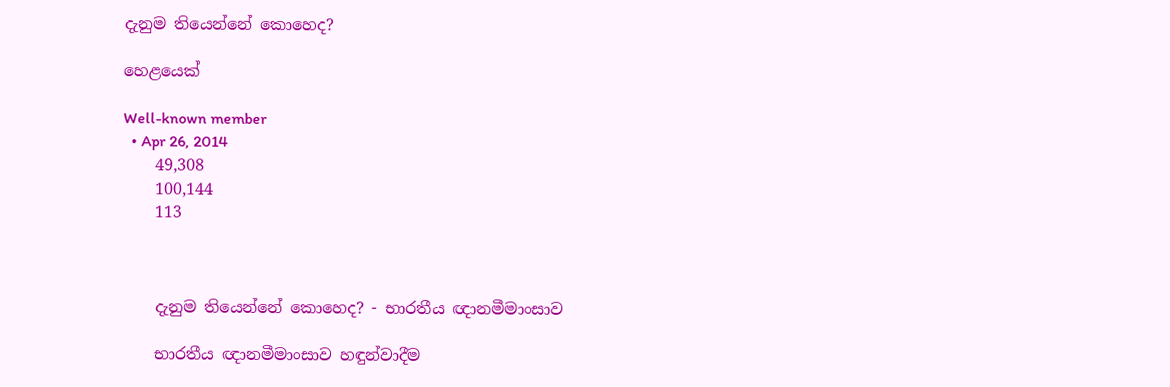දැනුම තියෙන්නේ කොහෙද?

හෙළයෙක්

Well-known member
  • Apr 26, 2014
    49,308
    100,144
    113



    දැනුම තියෙන්නේ කොහෙද? - භාරතීය ඥානමීමාංසාව

    භාරතීය ඥානමීමාංසාව හඳුන්වාදීම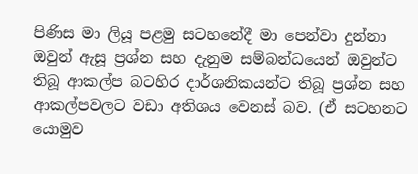පිණිස මා ලියූ පළමු සටහනේදී මා පෙන්වා දුන්නා ඔවුන් ඇසූ ප්‍රශ්න සහ දැනුම සම්බන්ධයෙන් ඔවුන්ට තිබූ ආකල්ප බටහිර දාර්ශනිකයන්ට තිබූ ප්‍රශ්න සහ ආකල්පවලට වඩා අතිශය වෙනස් බව. (ඒ සටහනට යොමුව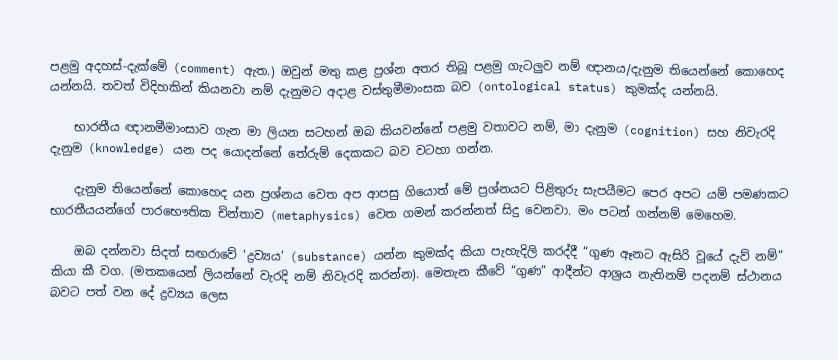පළමු අදහස්-දැක්මේ (comment) ඇත.) ඔවුන් මතු කළ ප්‍රශ්න අතර තිබූ පළමු ගැටලුව නම් ඥානය/දැනුම තියෙන්නේ කොහෙද යන්නයි. තවත් විදිහකින් කියනවා නම් දැනුමට අදාළ වස්තුමීමාංසක බව (ontological status) කුමක්ද යන්නයි.

    භාරතීය ඥානමීමාංසාව ගැන මා ලියන සටහන් ඔබ කියවන්නේ පළමු වතාවට නම්, මා දැනුම (cognition) සහ නිවැරදි දැනුම (knowledge) යන පද යොදන්නේ තේරුම් දෙකකට බව වටහා ගන්න.

    දැනුම තියෙන්නේ කොහෙද යන ප්‍රශ්නය වෙත අප ආපසු ගියොත් මේ ප්‍රශ්නයට පිළිතුරු සැපයීමට පෙර අපට යම් පමණකට භාරතීයයන්ගේ පාරභෞතික චින්තාව (metaphysics) වෙත ගමන් කරන්නත් සිදු වෙනවා. මං පටන් ගන්නම් මෙහෙම.

    ඔබ දන්නවා සිදත් සඟරාවේ ‘ද්‍රව්‍යය’ (substance) යන්න කුමක්ද කියා පැහැදිලි කරද්දී “ගුණ ඈනට ඇසිරි වූයේ දැව් නම්” කියා කී වග. (මතකයෙන් ලියන්නේ වැරදි නම් නිවැරදි කරන්න). මෙතැන කීවේ “ගුණ” ආදීන්ට ආශ්‍රය නැතිනම් පදනම් ස්ථානය බවට පත් වන දේ ද්‍රව්‍යය ලෙස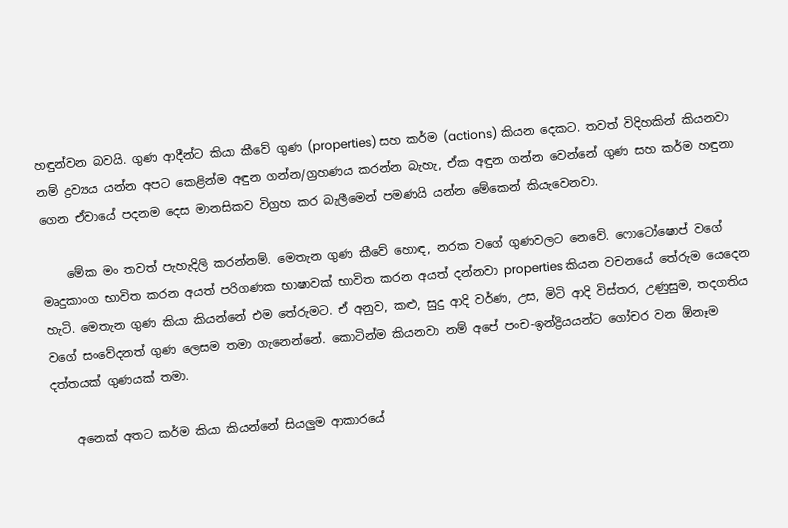හඳුන්වන බවයි. ගුණ ආදීන්ට කියා කීවේ ගුණ (properties) සහ කර්ම (actions) කියන දෙකට. තවත් විදිහකින් කියනවා නම් ද්‍රව්‍යය යන්න අපට කෙළින්ම අඳුන ගන්න/ග්‍රහණය කරන්න බැහැ, ඒක අඳුන ගන්න වෙන්නේ ගුණ සහ කර්ම හඳුනා ගෙන ඒවායේ පදනම දෙස මානසිකව විග්‍රහ කර බැලීමෙන් පමණයි යන්න මේකෙන් කියැවෙනවා.

    මේක මං තවත් පැහැදිලි කරන්නම්. මෙතැන ගුණ කීවේ හොඳ, නරක වගේ ගුණවලට නෙවේ. ෆොටෝෂොප් වගේ මෘදුකාංග භාවිත කරන අයත් පරිගණක භාෂාවක් භාවිත කරන අයත් දන්නවා properties කියන වචනයේ තේරුම යෙදෙන හැටි. මෙතැන ගුණ කියා කියන්නේ එම තේරුමට. ඒ අනුව, කළු, සුදු ආදි වර්ණ, උස, මිටි ආදි විස්තර, උණුසුම, තදගතිය වගේ සංවේදනත් ගුණ ලෙසම තමා ගැනෙන්නේ. කොටින්ම කියනවා නම් අපේ පංච-ඉන්ද්‍රියයන්ට ගෝචර වන ඕනෑම දත්තයක් ගුණයක් තමා.

    අනෙක් අතට කර්ම කියා කියන්නේ සියලුම ආකාරයේ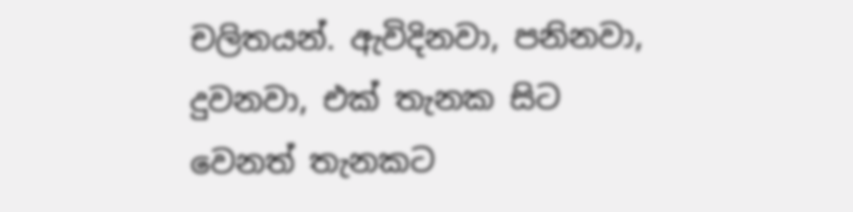චලිතයන්. ඇවිදිනවා, පනිනවා, දුවනවා, එක් තැනක සිට වෙනත් තැනකට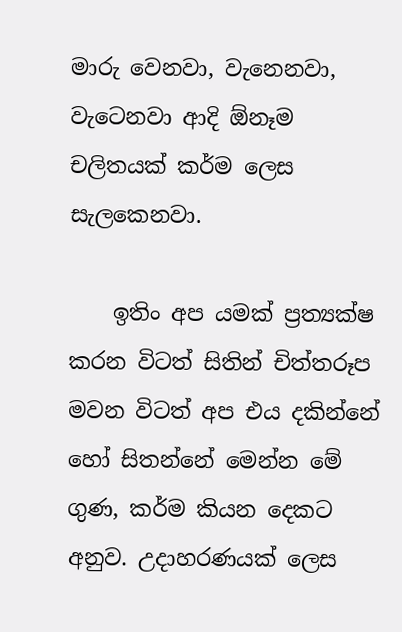මාරු වෙනවා, වැනෙනවා, වැටෙනවා ආදි ඕනෑම චලිතයක් කර්ම ලෙස සැලකෙනවා.

    ඉතිං අප යමක් ප්‍රත්‍යක්ෂ කරන විටත් සිතින් චිත්තරූප මවන විටත් අප එය දකින්නේ හෝ සිතන්නේ මෙන්න මේ ගුණ, කර්ම කියන දෙකට අනුව. උදාහරණයක් ලෙස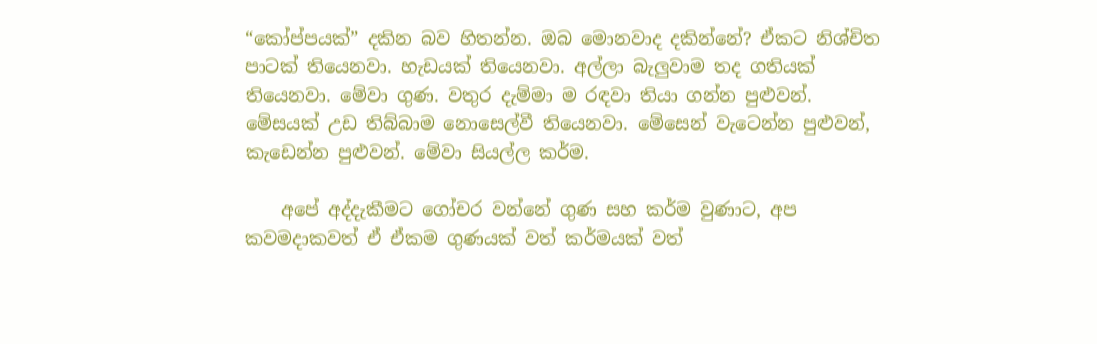“කෝප්පයක්” දකින බව හිතන්න. ඔබ මොනවාද දකින්නේ? ඒකට නිශ්චිත පාටක් තියෙනවා. හැඩයක් තියෙනවා. අල්ලා බැලුවාම තද ගතියක් තියෙනවා. මේවා ගුණ. වතුර දැම්මා ම රඳවා තියා ගන්න පුළුවන්. මේසයක් උඩ තිබ්බාම නොසෙල්වී තියෙනවා. මේසෙන් වැටෙන්න පුළුවන්, කැඩෙන්න පුළුවන්. මේවා සියල්ල කර්ම.

    අපේ අද්දැකීමට ගෝචර වන්නේ ගුණ සහ කර්ම වුණාට, අප කවමදාකවත් ඒ ඒකම ගුණයක් වත් කර්මයක් වත්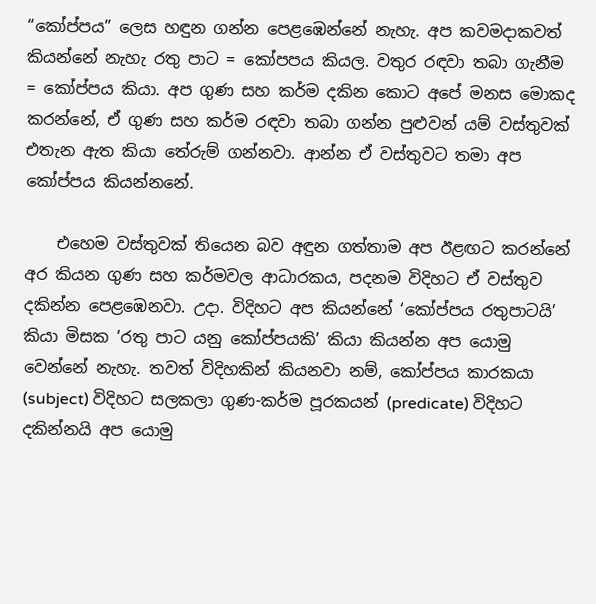“කෝප්පය” ලෙස හඳුන ගන්න පෙළඹෙන්නේ නැහැ. අප කවමදාකවත් කියන්නේ නැහැ රතු පාට = කෝපපය කියල. වතුර රඳවා තබා ගැනීම = කෝප්පය කියා. අප ගුණ සහ කර්ම දකින කොට අපේ මනස මොකද කරන්නේ, ඒ ගුණ සහ කර්ම රඳවා තබා ගන්න පුළුවන් යම් වස්තුවක් එතැන ඇත කියා තේරුම් ගන්නවා. ආන්න ඒ වස්තුවට තමා අප කෝප්පය කියන්නනේ.

    එහෙම වස්තුවක් තියෙන බව අඳුන ගත්තාම අප ඊළඟට කරන්නේ අර කියන ගුණ සහ කර්මවල ආධාරකය, පදනම විදිහට ඒ වස්තුව දකින්න පෙළඹෙනවා. උදා. විදිහට අප කියන්නේ ‘කෝප්පය රතුපාටයි’ කියා මිසක ‘රතු පාට යනු කෝප්පයකි’ කියා කියන්න අප යොමු වෙන්නේ නැහැ. තවත් විදිහකින් කියනවා නම්, කෝප්පය කාරකයා (subject) විදිහට සලකලා ගුණ-කර්ම පූරකයන් (predicate) විදිහට දකින්නයි අප යොමු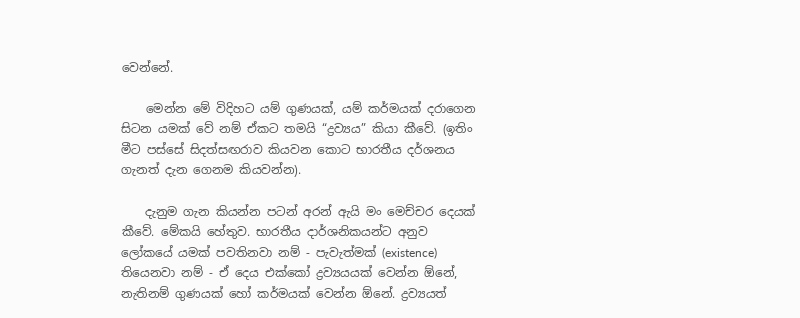වෙන්නේ.

    මෙන්න මේ විදිහට යම් ගුණයක්, යම් කර්මයක් දරාගෙන සිටන යමක් වේ නම් ඒකට තමයි “ද්‍රව්‍යය” කියා කීවේ. (ඉතිං මීට පස්සේ සිදත්සඟරාව කියවන කොට භාරතීය දර්ශනය ගැනත් දැන ගෙනම කියවන්න).

    දැනුම ගැන කියන්න පටන් අරන් ඇයි මං මෙච්චර දෙයක් කීවේ. මේකයි හේතුව. භාරතීය දාර්ශනිකයන්ට අනුව ලෝකයේ යමක් පවතිනවා නම් - පැවැත්මක් (existence) තියෙනවා නම් - ඒ දෙය එක්කෝ ද්‍රව්‍යයයක් වෙන්න ඕනේ, නැතිනම් ගුණයක් හෝ කර්මයක් වෙන්න ඕනේ. ද්‍රව්‍යයත්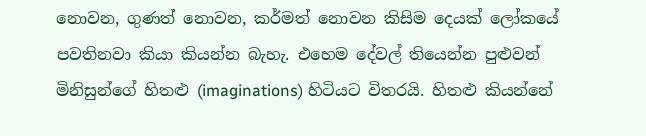නොවන, ගුණත් නොවන, කර්මත් නොවන කිසිම දෙයක් ලෝකයේ පවතිනවා කියා කියන්න බැහැ. එහෙම දේවල් තියෙන්න පුළුවන් මිනිසුන්ගේ හිතළු (imaginations) හිටියට විතරයි. හිතළු කියන්නේ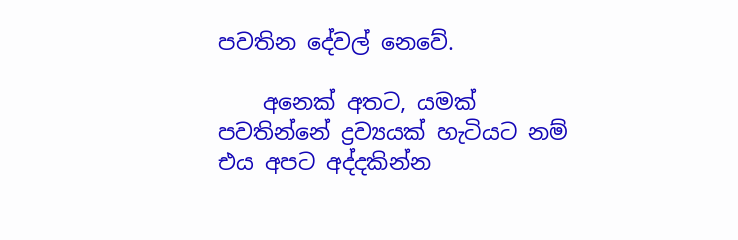පවතින දේවල් නෙවේ.

    අනෙක් අතට, යමක් පවතින්නේ ද්‍රව්‍යයක් හැටියට නම් එය අපට අද්දකින්න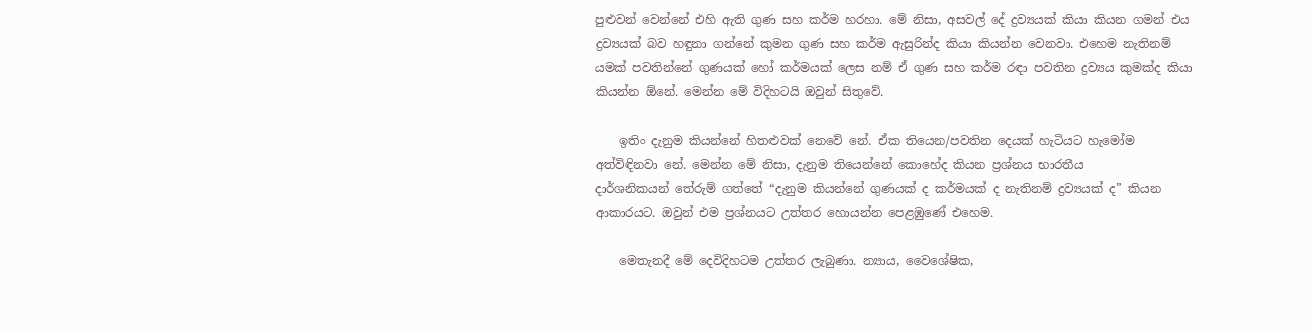පුළුවන් වෙන්නේ එහි ඇති ගුණ සහ කර්ම හරහා. මේ නිසා, අසවල් දේ ද්‍රව්‍යයක් කියා කියන ගමන් එය ද්‍රව්‍යයක් බව හඳුනා ගන්නේ කුමන ගුණ සහ කර්ම ඇසුරින්ද කියා කියන්න වෙනවා. එහෙම නැතිනම් යමක් පවතින්නේ ගුණයක් හෝ කර්මයක් ලෙස නම් ඒ ගුණ සහ කර්ම රඳා පවතින ද්‍රව්‍යය කුමක්ද කියා කියන්න ඕනේ. මෙන්න මේ විදිහටයි ඔවුන් සිතුවේ.

    ඉතිං දැනුම කියන්නේ හිතළුවක් නෙවේ නේ. ඒක තියෙන/පවතින දෙයක් හැටියට හැමෝම අත්විඳිනවා නේ. මෙන්න මේ නිසා, දැනුම තියෙන්නේ කොහේද කියන ප්‍රශ්නය භාරතීය දාර්ශනිකයන් ‍තේරුම් ගත්තේ “දැනුම කියන්නේ ගුණයක් ද කර්මයක් ද නැතිනම් ද්‍රව්‍යයක් ද” කියන ආකාරයට. ඔවුන් එම ප්‍රශ්නයට උත්තර හොයන්න පෙළඹුණේ එහෙම.

    මෙතැනදී මේ දෙවිදිහටම උත්තර ලැබුණා. න්‍යාය, වෛශේෂික,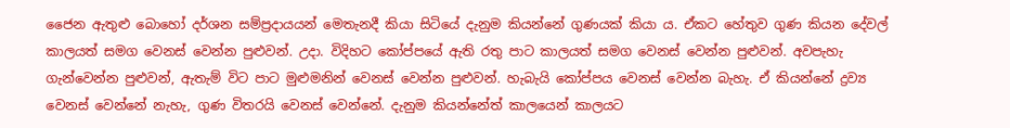ජෛන ඇතුළු බොහෝ දර්ශන සම්ප්‍රදායයන් මෙතැනදී කියා සිටියේ දැනුම කියන්නේ ගුණයක් කියා ය. ඒකට හේතුව ගුණ කියන දේවල් කාලයත් සමග වෙනස් වෙන්න පුළුවන්. උදා. විදිහට කෝප්පයේ ඇති රතු පාට කාලයත් සමග වෙනස් වෙන්න පුළුවන්. අවපැහැ ගැන්වෙන්න පුළුවන්, ඇතැම් විට පාට මුළුමනින් වෙනස් වෙන්න පුළුවන්. හැබැයි කෝප්පය වෙනස් වෙන්න බැහැ. ඒ කියන්නේ ද්‍රව්‍ය වෙනස් වෙන්නේ නැහැ, ගුණ විතරයි වෙනස් වෙන්නේ. දැනුම කියන්නේත් කාලයෙන් කාලයට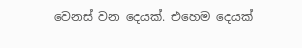වෙනස් වන දෙයක්. එහෙම දෙයක්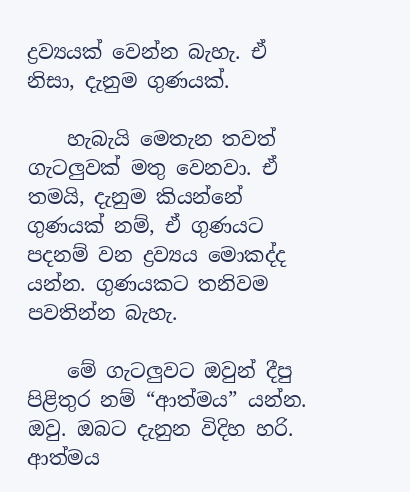ද්‍රව්‍යයක් වෙන්න ‍බැහැ. ඒ නිසා, දැනුම ගුණයක්.

    හැබැයි මෙතැන තවත් ගැටලුවක් මතු වෙනවා. ඒ තමයි, දැනුම කියන්නේ ගුණයක් නම්, ඒ ගුණයට පදනම් වන ද්‍රව්‍යය මොකද්ද යන්න. ගුණයකට තනිවම පවතින්න බැහැ.

    මේ ගැටලුවට ඔවුන් දීපු පිළිතුර නම් “ආත්මය” යන්න. ඔවු. ඔබට දැනුන විදිහ හරි. ආත්මය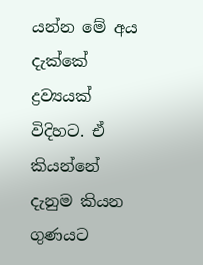යන්න මේ අය දැක්කේ ද්‍රව්‍යයක් විදිහට. ඒ කියන්නේ දැනුම කියන ගුණයට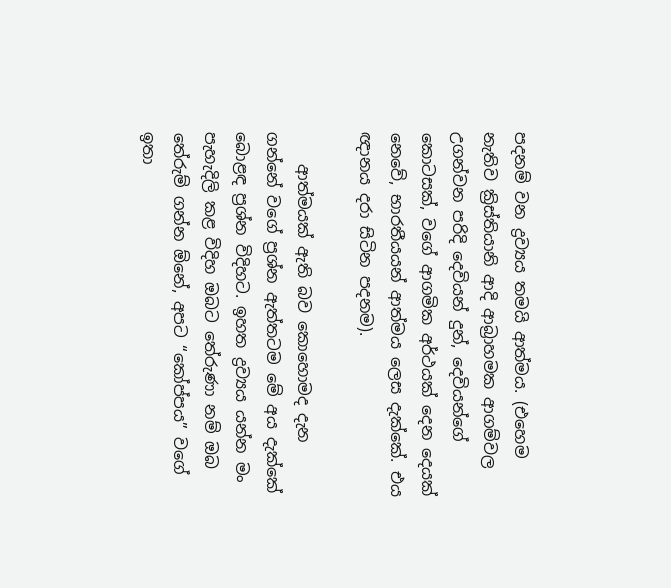පදනම් වන ද්‍රව්‍යය තමයි ආත්මය. (එහෙම නැතිව ක්‍රිස්තියානි ආදි ආබ්‍රාහමක ආගම්වල උගන්වන පරිදි දෙවියන් දුන්, දෙවියන්ගේ කොටසක්, වගේ ආගමික අර්ථයක් දෙන දෙයක් නෙවේ, භාරතීයයන් ආත්මය ලෙස දැක්කේ. එය ඥානය දරා සිටින පදනම).

    ආත්මයක් ඇති බව කොහොමද දැන ගන්නේ වගේ ප්‍රශ්න ඇත්තටම මේ අය දැක්කේ බොළඳ ප්‍රශ්න විදිහට. ඉහත ද්‍රව්‍යය යන්න මං පැහැදිලි කළ විදිහ ඔබට තේරුණා නම් ඔබ තේරුම් ගන්න ඕනේ, අපට “කෝප්පය” වගේ ඉතා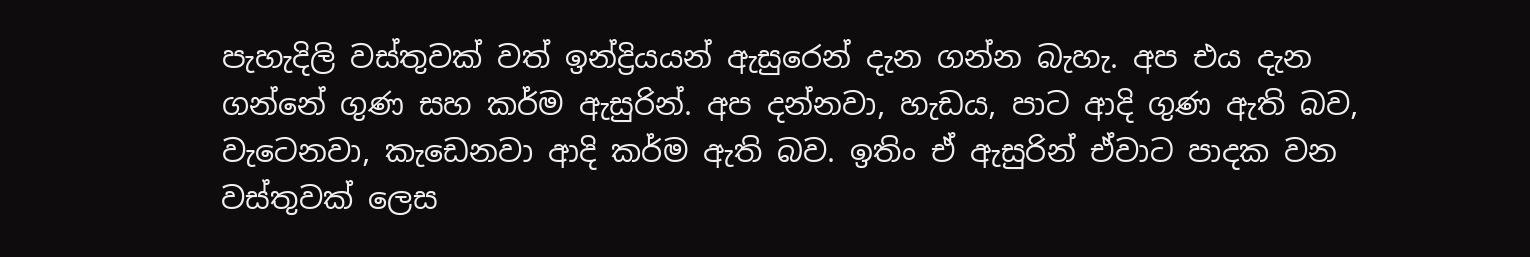පැහැදිලි වස්තුවක් වත් ඉන්ද්‍රියයන් ඇසුරෙන් දැන ගන්න බැහැ. අප එය දැන ගන්නේ ගුණ සහ කර්ම ඇසුරින්. අප දන්නවා, හැඩය, පාට ආදි ගුණ ඇති බව, වැටෙනවා, කැඩෙනවා ආදි කර්ම ඇති බව. ඉතිං ඒ ඇසුරින් ඒවාට පාදක වන වස්තුවක් ලෙස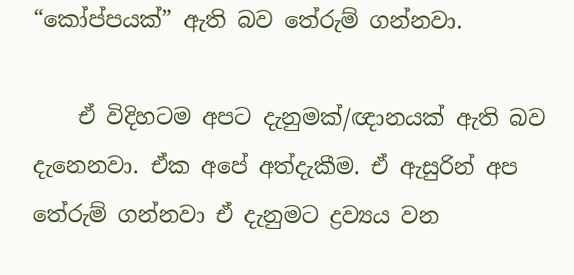“කෝප්පයක්” ඇති බව තේරුම් ගන්නවා.

    ඒ විදිහටම අපට දැනුමක්/ඥානයක් ඇති බව දැනෙනවා. ඒක අපේ අත්දැකීම. ඒ ඇසුරින් අප තේරුම් ගන්නවා ඒ දැනුමට ද්‍රව්‍යය වන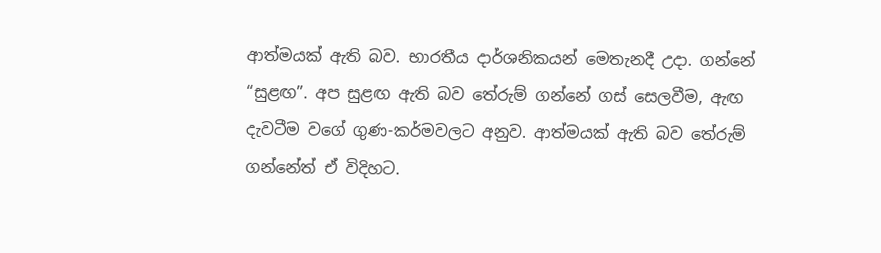ආත්මයක් ඇති බව. භාරතීය දාර්ශනිකයන් මෙතැනදී උදා. ගන්නේ “සුළඟ”. අප සුළඟ ඇති බව තේරුම් ගන්නේ ගස් සෙලවීම, ඇඟ දැවටීම වගේ ගුණ-කර්මවලට අනුව. ආත්මයක් ඇති බව තේරුම් ගන්නේත් ඒ විදිහට.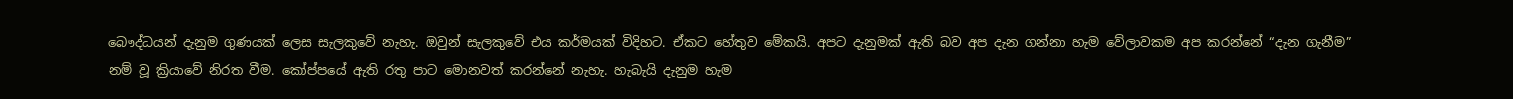බෞද්ධයන් දැනුම ගුණයක් ලෙස සැලකුවේ නැහැ. ඔවුන් සැලකුවේ එය කර්මයක් විදිහට. ඒකට හේතුව මේකයි. අපට දැනුමක් ඇති බව අප දැන ගන්නා හැම වේලාවකම අප කරන්නේ “දැන ගැනීම” නම් වූ ක්‍රියාවේ නිරත වීම. කෝප්පයේ ඇති රතු පාට මොනවත් කරන්නේ නැහැ. හැබැයි දැනුම හැම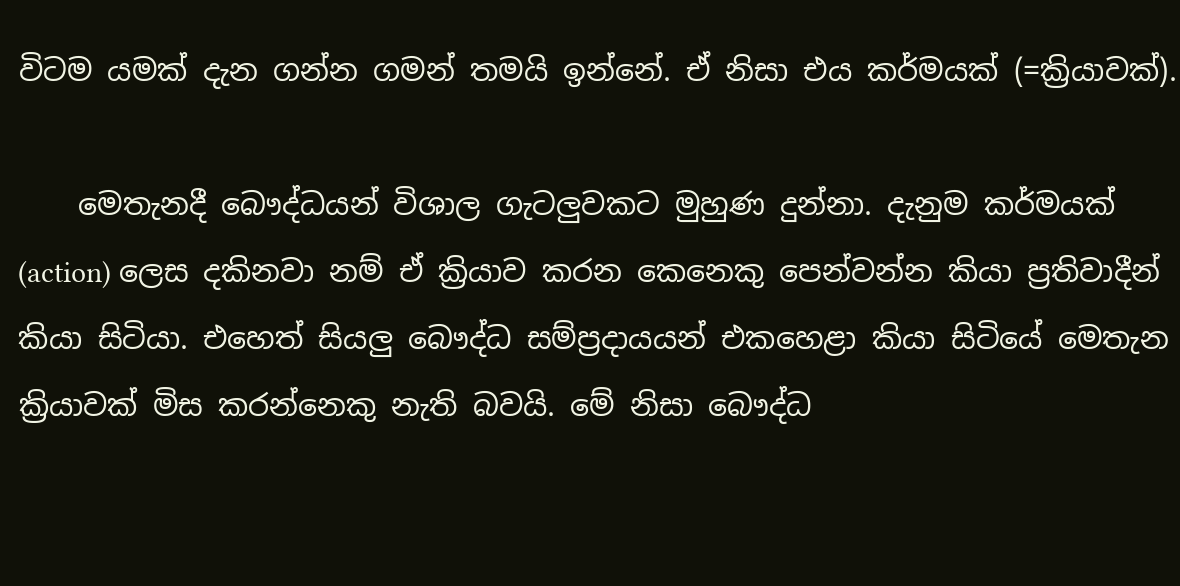විටම යමක් දැන ගන්න ගමන් තමයි ඉන්නේ. ඒ නිසා එය කර්මයක් (=ක්‍රියාවක්).

    මෙතැනදී බෞද්ධයන් විශාල ගැටලුවකට මුහුණ දුන්නා. දැනුම කර්මයක් (action) ලෙස දකිනවා නම් ඒ ක්‍රියාව කරන කෙනෙකු පෙන්වන්න කියා ප්‍රතිවාදීන් කියා සිටියා. එහෙත් සියලු බෞද්ධ සම්ප්‍රදායයන් එකහෙළා කියා සිටියේ මෙතැන ක්‍රියාවක් මිස කරන්නෙකු නැති බවයි. මේ නිසා බෞද්ධ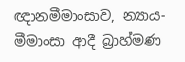ඥානමීමාංසාව, න්‍යාය-මීමාංසා ආදී බ්‍රාහ්මණ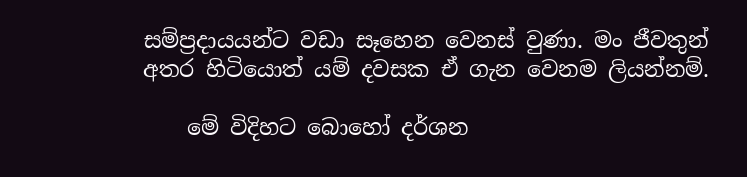සම්ප්‍රදායයන්ට වඩා සෑහෙන වෙනස් වුණා. මං ජීවතුන් අතර හිටියොත් යම් දවසක ඒ ගැන වෙනම ලියන්නම්.

    මේ විදිහට බොහෝ දර්ශන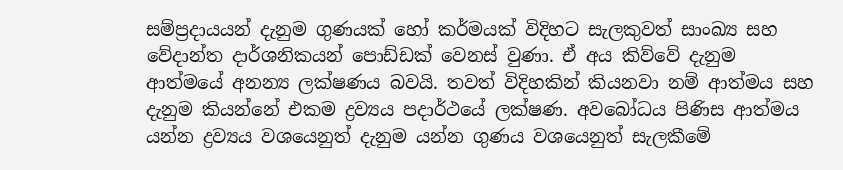සම්ප්‍රදායයන් දැනුම ගුණයක් හෝ කර්මයක් විදිහට සැලකුවත් සාංඛ්‍ය සහ වේදාන්ත දාර්ශනිකයන් පොඩ්ඩක් වෙනස් වුණා. ඒ අය කිව්වේ දැනුම ආත්මයේ අනන්‍ය ලක්ෂණය බවයි. තවත් විදිහකින් කියනවා නම් ආත්මය සහ දැනුම කියන්නේ එකම ද්‍රව්‍යය පදාර්ථයේ ලක්ෂණ. අවබෝධය පිණිස ආත්මය යන්න ද්‍රව්‍යය වශයෙනුත් දැනුම යන්න ගුණය වශයෙනුත් සැලකීමේ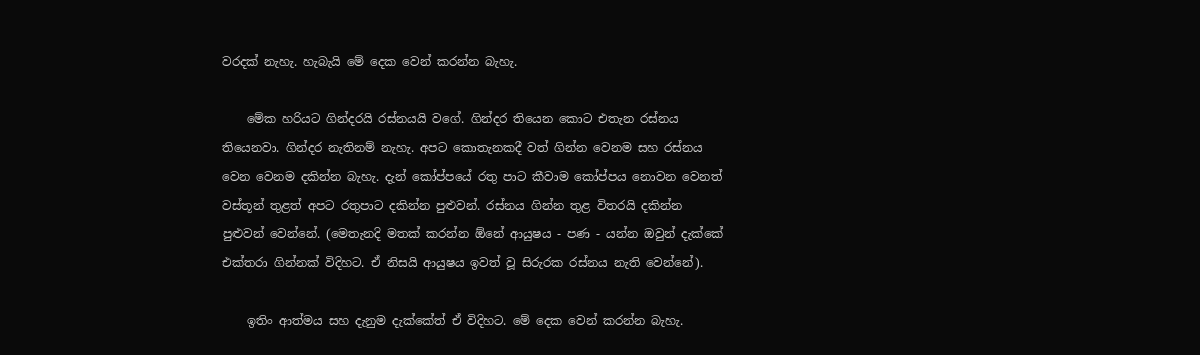වරදක් නැහැ. හැබැයි මේ දෙක වෙන් කරන්න බැහැ.

    මේක හරියට ගින්දරයි රස්නයයි වගේ. ගින්දර තියෙන කොට එතැන රස්නය තියෙනවා. ගින්දර නැතිනම් නැහැ. අපට කොතැනකදී වත් ගින්න වෙනම සහ රස්නය වෙන වෙනම දකින්න බැහැ. දැන් කෝප්පයේ රතු පාට කීවාම කෝප්පය නොවන වෙනත් වස්තූන් තුළත් අපට රතුපාට දකින්න පුළුවන්. රස්නය ගින්න තුළ විතරයි දකින්න පුළුවන් වෙන්නේ. (මෙතැනදි මතක් කරන්න ඕනේ ආයුෂය - පණ - යන්න ඔවුන් දැක්කේ එක්තරා ගින්නක් විදිහට. ඒ නිසයි ආයුෂය ඉවත් වූ සිරුරක රස්නය නැති වෙන්නේ).

    ඉතිං ආත්මය සහ දැනුම දැක්කේත් ඒ විදිහට. මේ දෙක වෙන් කරන්න බැහැ.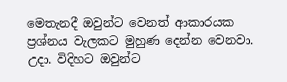මෙතැනදී ඔවුන්ට වෙනත් ආකාරයක ප්‍රශ්නය වැලකට මුහුණ දෙන්න වෙනවා. උදා. විදිහට ඔවුන්ට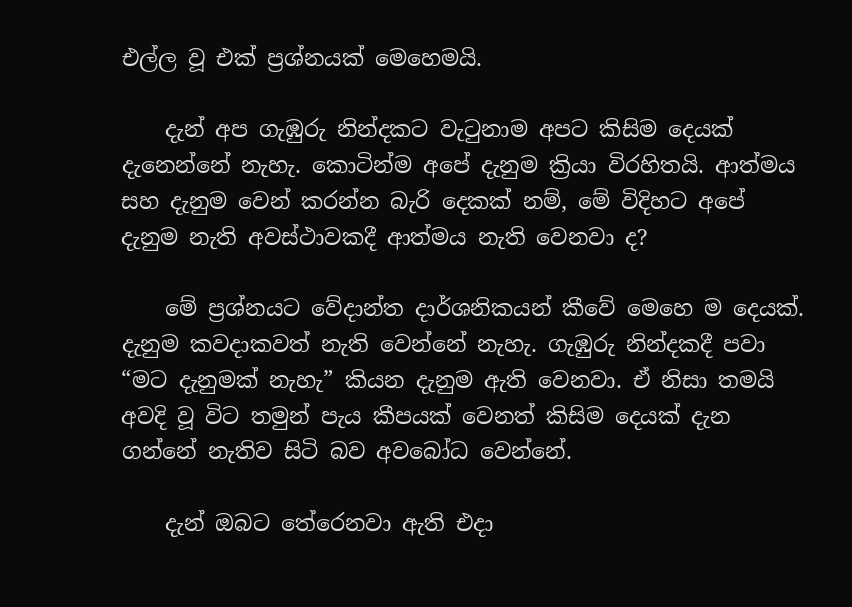එල්ල වූ එක් ප්‍රශ්නයක් මෙහෙමයි.

    දැන් අප ගැඹුරු නින්දකට වැටුනාම අපට කිසිම දෙයක් දැනෙන්නේ නැහැ. කොටින්ම අපේ දැනුම ක්‍රියා විරහිතයි. ආත්මය සහ දැනුම වෙන් කරන්න බැරි දෙකක් නම්, මේ විදිහට අපේ දැනුම නැති අවස්ථාවකදී ආත්මය නැති වෙනවා ද?

    මේ ප්‍රශ්නයට වේදාන්ත දාර්ශනිකයන් කීවේ මෙහෙ ම දෙයක්. දැනුම කවදාකවත් නැති වෙන්නේ නැහැ. ගැඹුරු නින්දකදී පවා “මට දැනුමක් නැහැ” කියන දැනුම ඇති වෙනවා. ඒ නිසා තමයි අවදි වූ විට තමුන් පැය කීපයක් වෙනත් කිසිම දෙයක් දැන ගන්නේ නැතිව සිටි බව අවබෝධ වෙන්නේ.

    දැන් ඔබට තේරෙනවා ඇති එදා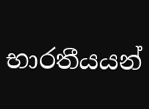භාරතීයයන්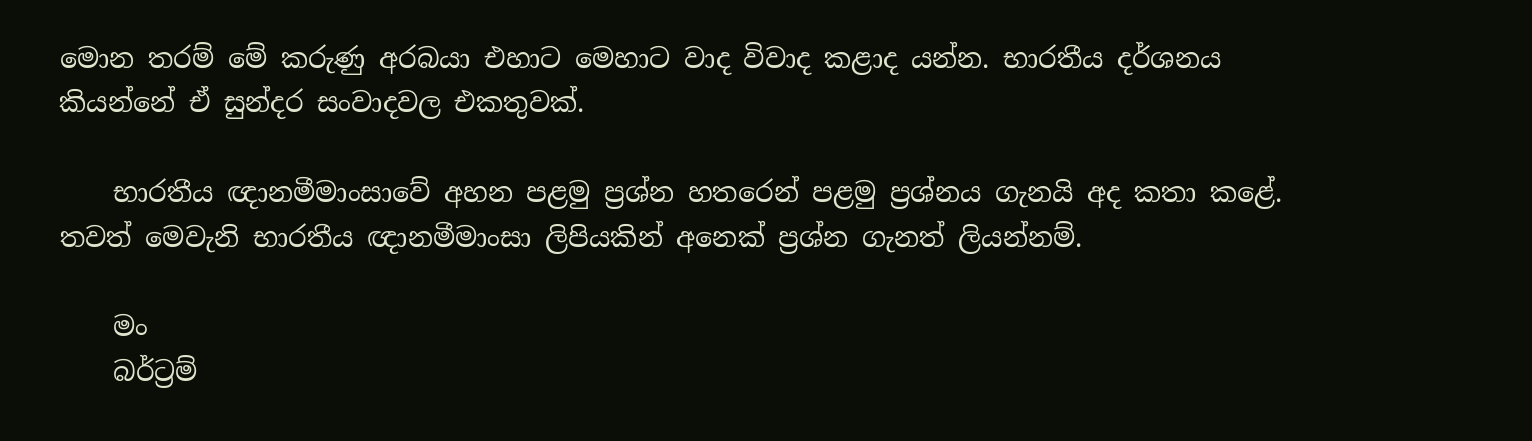මොන තරම් මේ කරුණු අරබයා එහාට මෙහාට වාද විවාද කළාද යන්න. භාරතීය දර්ශනය කියන්නේ ඒ සුන්දර සංවාදවල එකතුවක්.

    භාරතීය ඥානමීමාංසාවේ අහන පළමු ප්‍රශ්න හතරෙන් පළමු ප්‍රශ්නය ගැනයි අද කතා කළේ. තවත් මෙවැනි භාරතීය ඥානමීමාංසා ලිපියකින් අනෙක් ප්‍රශ්න ගැනත් ලියන්නම්.

    මං
    බර්ට්‍රම්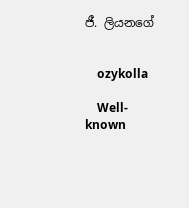ජී. ලියනගේ


    ozykolla

    Well-known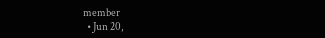member
  • Jun 20,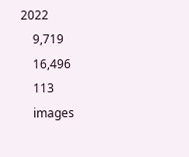2022
    9,719
    16,496
    113
    images